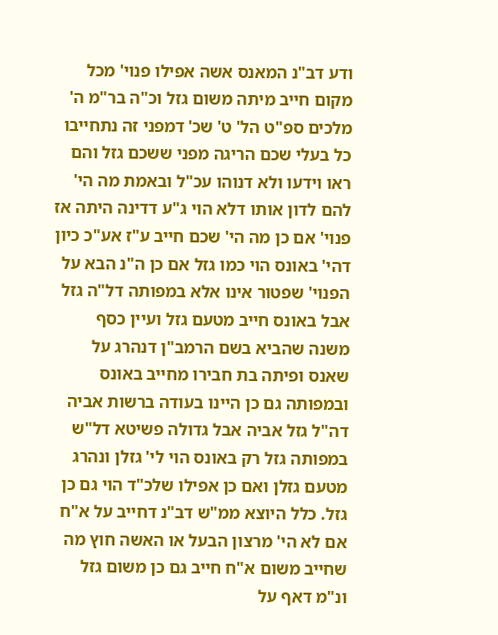ודע דב"נ המאנס אשה אפילו פנוי' מכל מקום חייב מיתה משום גזל וכ"ה בר"מ ה' מלכים ספ"ט הל' ט' שכ' דמפני זה נתחייבו כל בעלי שכם הריגה מפני ששכם גזל והם ראו וידעו ולא דנוהו עכ"ל ובאמת מה הי' להם לדון אותו דלא הוי ג"ע דדינה היתה אז פנוי' אם כן מה הי' שכם חייב ע"ז אע"כ כיון דהי' באונס הוי כמו גזל אם כן ה"נ הבא על הפנוי' שפטור אינו אלא במפותה דל"ה גזל אבל באונס חייב מטעם גזל ועיין כסף משנה שהביא בשם הרמב"ן דנהרג על שאנס ופיתה בת חבירו מחייב באונס ובמפותה גם כן היינו בעודה ברשות אביה דה"ל גזל אביה אבל גדולה פשיטא דל"ש במפותה גזל רק באונס הוי לי' גזלן ונהרג מטעם גזלן ואם כן אפילו שלכ"ד הוי גם כן גזל. כלל היוצא ממ"ש דב"נ דחייב על א"ח אם לא הי' מרצון הבעל או האשה חוץ מה שחייב משום א"ח חייב גם כן משום גזל ונ"מ דאף על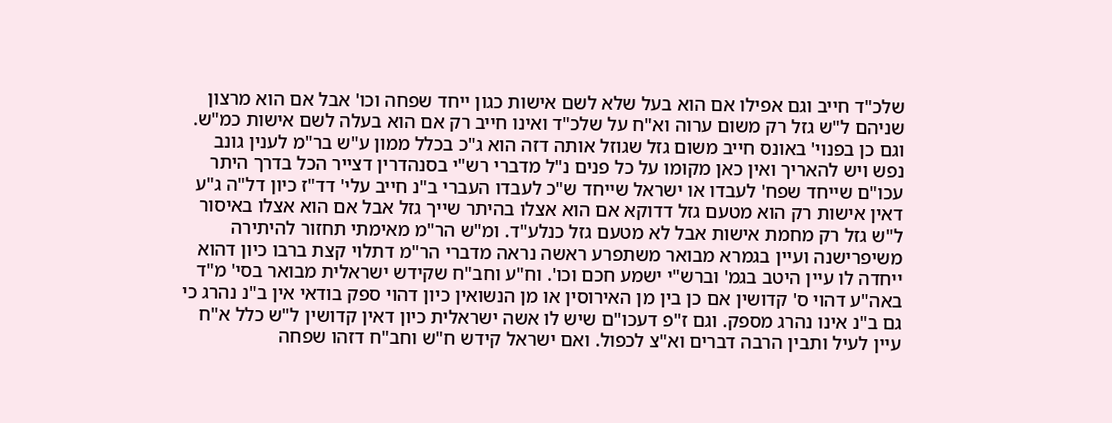שלכ"ד חייב וגם אפילו אם הוא בעל שלא לשם אישות כגון ייחד שפחה וכו' אבל אם הוא מרצון שניהם ל"ש גזל רק משום ערוה וא"ח על שלכ"ד ואינו חייב רק אם הוא בעלה לשם אישות כמ"ש. וגם כן בפנוי' באונס חייב משום גזל שגוזל אותה דזה הוא ג"כ בכלל ממון ע"ש בר"מ לענין גונב נפש ויש להאריך ואין כאן מקומו על כל פנים נ"ל מדברי רש"י בסנהדרין דצייר הכל בדרך היתר עכו"ם שייחד שפח' לעבדו או ישראל שייחד ש"כ לעבדו העברי ב"נ חייב עלי' דד"ז כיון דל"ה ג"ע דאין אישות רק הוא מטעם גזל דדוקא אם הוא אצלו בהיתר שייך גזל אבל אם הוא אצלו באיסור ל"ש גזל רק מחמת אישות אבל לא מטעם גזל כנלע"ד. ומ"ש הר"מ מאימתי תחזור להיתירה משיפרישנה ועיין בגמרא מבואר משתפרע ראשה נראה מדברי הר"מ דתלוי קצת ברבו כיון דהוא ייחדה לו עיין היטב בגמ' וברש"י ישמע חכם וכו'. וח"ע וחב"ח שקידש ישראלית מבואר בסי' מ"ד באה"ע דהוי ס' קדושין אם כן בין מן האירוסין או מן הנשואין כיון דהוי ספק בודאי אין ב"נ נהרג כי גם ב"נ אינו נהרג מספק. וגם ז"פ דעכו"ם שיש לו אשה ישראלית כיון דאין קדושין ל"ש כלל א"ח עיין לעיל ותבין הרבה דברים וא"צ לכפול. ואם ישראל קידש ח"ש וחב"ח דזהו שפחה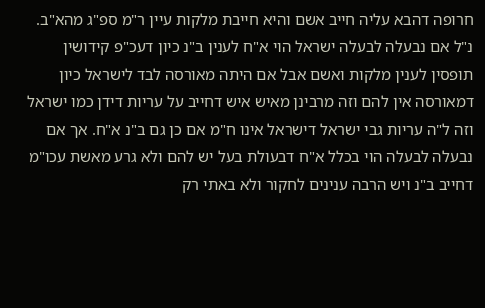חרופה דהבא עליה חייב אשם והיא חייבת מלקות עיין ר"מ ספ"ג מהא"ב. נ"ל אם נבעלה לבעלה ישראל הוי א"ח לענין ב"נ כיון דעכ"פ קידושין תופסין לענין מלקות ואשם אבל אם היתה מאורסה לבד לישראל כיון דמאורסה אין להם וזה מרבינן מאיש איש דחייב על עריות דידן כמו ישראל וזה ל"ה עריות גבי ישראל דישראל אינו ח"מ אם כן גם ב"נ א"ח. אך אם נבעלה לבעלה הוי בכלל א"ח דבעולת בעל יש להם ולא גרע מאשת עכו"מ דחייב ב"נ ויש הרבה ענינים לחקור ולא באתי רק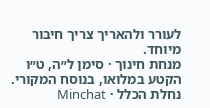לעורר ולהאריך צריך חיבור מיוחד.
מנחת חינוך · סימן ל״ה, ט״ו
הקטע במלואו, בנוסח המקורי.
נחלת הכלל · Minchat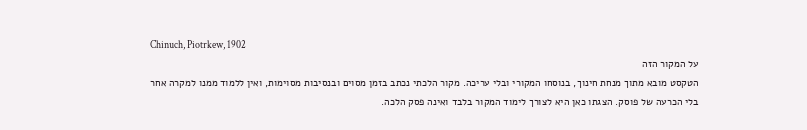Chinuch, Piotrkew, 1902
על המקור הזה
הטקסט מובא מתוך מנחת חינוך, בנוסחו המקורי ובלי עריכה. מקור הלכתי נכתב בזמן מסוים ובנסיבות מסוימות, ואין ללמוד ממנו למקרה אחר בלי הכרעה של פוסק. הצגתו כאן היא לצורך לימוד המקור בלבד ואינה פסק הלכה.